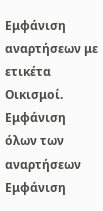Εμφάνιση αναρτήσεων με ετικέτα Οικισμοί. Εμφάνιση όλων των αναρτήσεων
Εμφάνιση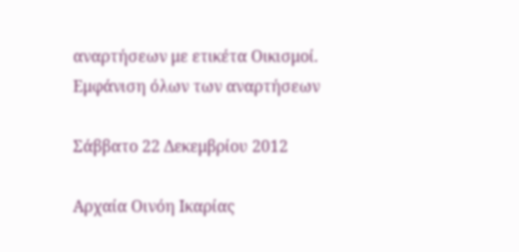αναρτήσεων με ετικέτα Οικισμοί. Εμφάνιση όλων των αναρτήσεων

Σάββατο 22 Δεκεμβρίου 2012

Αρχαία Οινόη Ικαρίας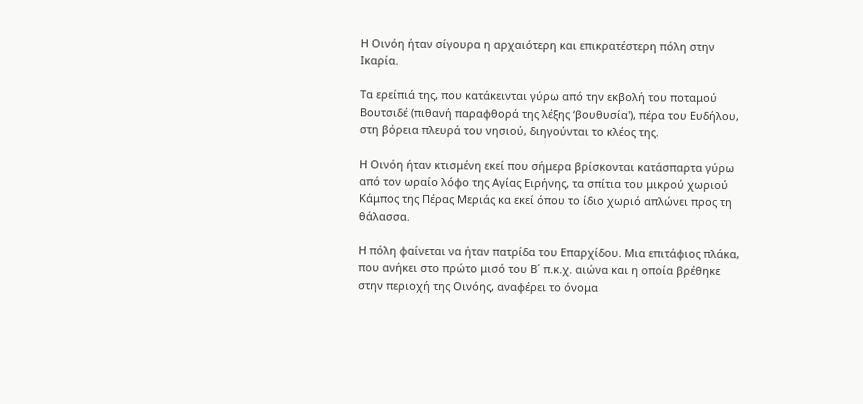Η Οινόη ήταν σίγουρα η αρχαιότερη και επικρατέστερη πόλη στην Ικαρία.

Τα ερείπιά της, που κατάκεινται γύρω από την εκβολή του ποταμού Βουτσιδέ (πιθανή παραφθορά της λέξης ‘βουθυσία'), πέρα του Ευδήλου, στη βόρεια πλευρά του νησιού, διηγούνται το κλέος της.

Η Οινόη ήταν κτισμένη εκεί που σήμερα βρίσκονται κατάσπαρτα γύρω από τον ωραίο λόφο της Αγίας Ειρήνης, τα σπίτια του μικρού χωριού Κάμπος της Πέρας Μεριάς κα εκεί όπου το ίδιο χωριό απλώνει προς τη θάλασσα.

Η πόλη φαίνεται να ήταν πατρίδα του Επαρχίδου. Μια επιτάφιος πλάκα, που ανήκει στο πρώτο μισό του Β΄ π.κ.χ. αιώνα και η οποία βρέθηκε στην περιοχή της Οινόης, αναφέρει το όνομα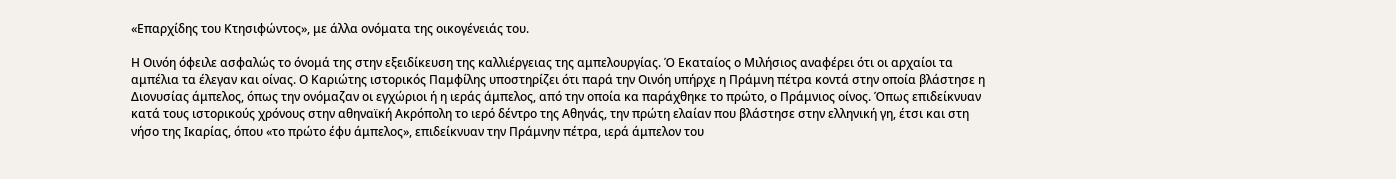«Επαρχίδης του Κτησιφώντος», με άλλα ονόματα της οικογένειάς του.

Η Οινόη όφειλε ασφαλώς το όνομά της στην εξειδίκευση της καλλιέργειας της αμπελουργίας. Ό Εκαταίος ο Μιλήσιος αναφέρει ότι οι αρχαίοι τα αμπέλια τα έλεγαν και οίνας. Ο Καριώτης ιστορικός Παμφίλης υποστηρίζει ότι παρά την Οινόη υπήρχε η Πράμνη πέτρα κοντά στην οποία βλάστησε η Διονυσίας άμπελος, όπως την ονόμαζαν οι εγχώριοι ή η ιεράς άμπελος, από την οποία κα παράχθηκε το πρώτο, ο Πράμνιος οίνος. Όπως επιδείκνυαν κατά τους ιστορικούς χρόνους στην αθηναϊκή Ακρόπολη το ιερό δέντρο της Αθηνάς, την πρώτη ελαίαν που βλάστησε στην ελληνική γη, έτσι και στη νήσο της Ικαρίας, όπου «το πρώτο έφυ άμπελος», επιδείκνυαν την Πράμνην πέτρα, ιερά άμπελον του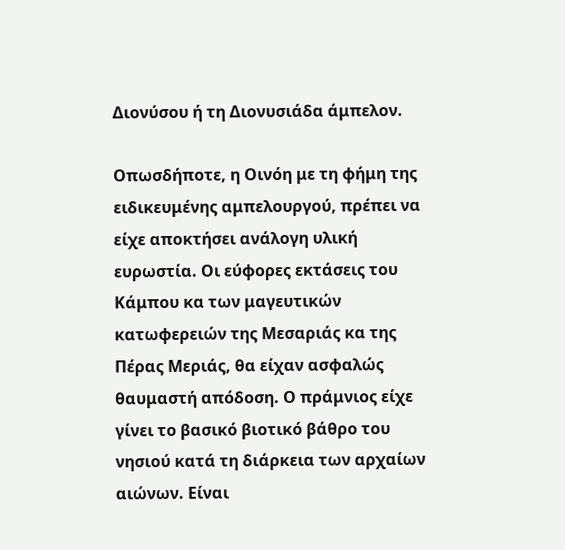Διονύσου ή τη Διονυσιάδα άμπελον.

Οπωσδήποτε, η Οινόη με τη φήμη της ειδικευμένης αμπελουργού, πρέπει να είχε αποκτήσει ανάλογη υλική ευρωστία. Οι εύφορες εκτάσεις του Κάμπου κα των μαγευτικών κατωφερειών της Μεσαριάς κα της Πέρας Μεριάς, θα είχαν ασφαλώς θαυμαστή απόδοση. Ο πράμνιος είχε γίνει το βασικό βιοτικό βάθρο του νησιού κατά τη διάρκεια των αρχαίων αιώνων. Είναι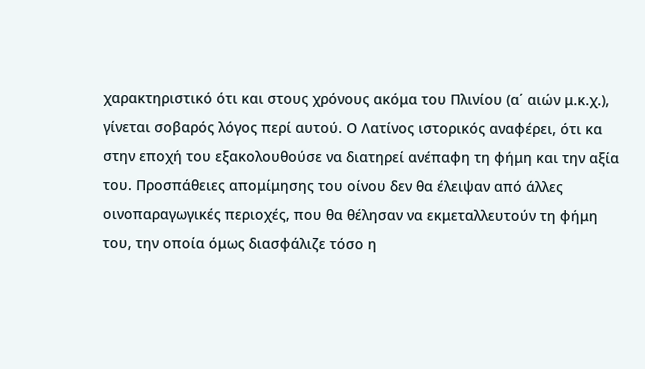χαρακτηριστικό ότι και στους χρόνους ακόμα του Πλινίου (α΄ αιών μ.κ.χ.), γίνεται σοβαρός λόγος περί αυτού. Ο Λατίνος ιστορικός αναφέρει, ότι κα στην εποχή του εξακολουθούσε να διατηρεί ανέπαφη τη φήμη και την αξία του. Προσπάθειες απομίμησης του οίνου δεν θα έλειψαν από άλλες οινοπαραγωγικές περιοχές, που θα θέλησαν να εκμεταλλευτούν τη φήμη του, την οποία όμως διασφάλιζε τόσο η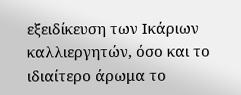εξειδίκευση των Ικάριων καλλιεργητών, όσο και το ιδιαίτερο άρωμα το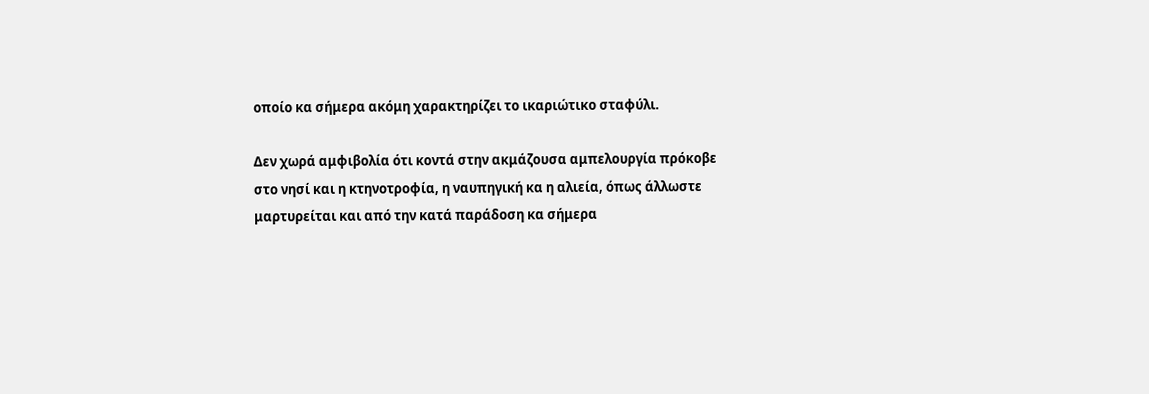οποίο κα σήμερα ακόμη χαρακτηρίζει το ικαριώτικο σταφύλι.

Δεν χωρά αμφιβολία ότι κοντά στην ακμάζουσα αμπελουργία πρόκοβε στο νησί και η κτηνοτροφία, η ναυπηγική κα η αλιεία, όπως άλλωστε μαρτυρείται και από την κατά παράδοση κα σήμερα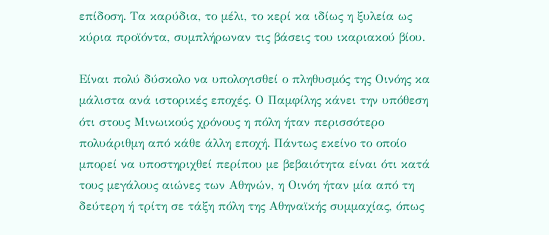επίδοση. Τα καρύδια, το μέλι, το κερί κα ιδίως η ξυλεία ως κύρια προϊόντα, συμπλήρωναν τις βάσεις του ικαριακού βίου.

Είναι πολύ δύσκολο να υπολογισθεί ο πληθυσμός της Οινόης κα μάλιστα ανά ιστορικές εποχές. Ο Παμφίλης κάνει την υπόθεση ότι στους Μινωικούς χρόνους η πόλη ήταν περισσότερο πολυάριθμη από κάθε άλλη εποχή. Πάντως εκείνο το οποίο μπορεί να υποστηριχθεί περίπου με βεβαιότητα είναι ότι κατά τους μεγάλους αιώνες των Αθηνών, η Οινόη ήταν μία από τη δεύτερη ή τρίτη σε τάξη πόλη της Αθηναϊκής συμμαχίας, όπως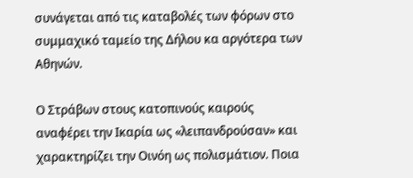συνάγεται από τις καταβολές των φόρων στο συμμαχικό ταμείο της Δήλου κα αργότερα των Αθηνών.

Ο Στράβων στους κατοπινούς καιρούς αναφέρει την Ικαρία ως «λειπανδρούσαν» και χαρακτηρίζει την Οινόη ως πολισμάτιον. Ποια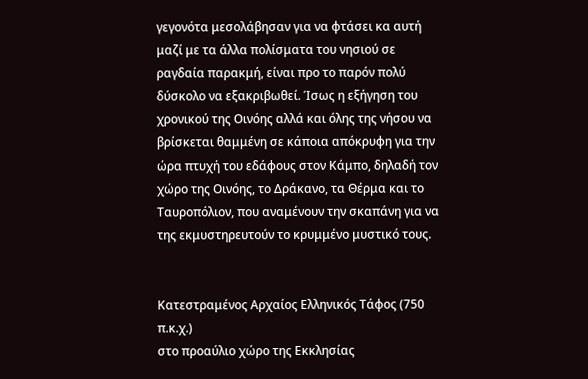γεγονότα μεσολάβησαν για να φτάσει κα αυτή μαζί με τα άλλα πολίσματα του νησιού σε ραγδαία παρακμή, είναι προ το παρόν πολύ δύσκολο να εξακριβωθεί. Ίσως η εξήγηση του χρονικού της Οινόης αλλά και όλης της νήσου να βρίσκεται θαμμένη σε κάποια απόκρυφη για την ώρα πτυχή του εδάφους στον Κάμπο, δηλαδή τον χώρο της Οινόης, το Δράκανο, τα Θέρμα και το Ταυροπόλιον, που αναμένουν την σκαπάνη για να της εκμυστηρευτούν το κρυμμένο μυστικό τους.


Κατεστραμένος Αρχαίος Ελληνικός Τάφος (750 π.κ.χ.)
στο προαύλιο χώρο της Εκκλησίας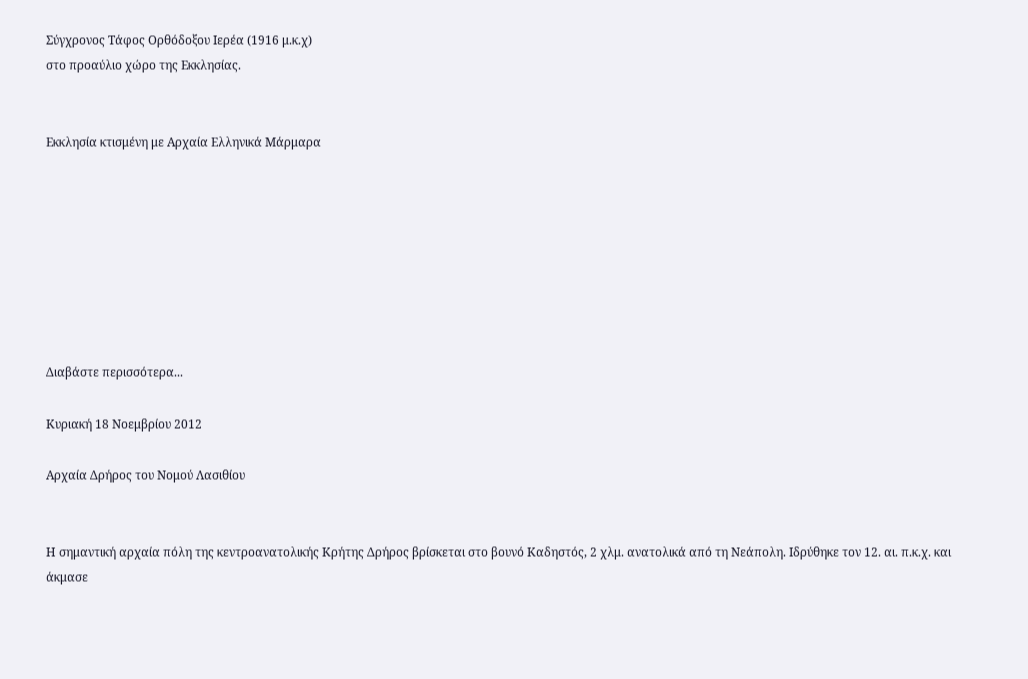Σύγχρονος Τάφος Ορθόδοξου Ιερέα (1916 μ.κ.χ)
στο προαύλιο χώρο της Εκκλησίας.


Εκκλησία κτισμένη με Αρχαία Ελληνικά Μάρμαρα








Διαβάστε περισσότερα...

Κυριακή 18 Νοεμβρίου 2012

Αρχαία Δρήρος του Νομού Λασιθίου


Η σημαντική αρχαία πόλη της κεντροανατολικής Κρήτης Δρήρος βρίσκεται στο βουνό Καδηστός, 2 χλμ. ανατολικά από τη Νεάπολη. Ιδρύθηκε τον 12. αι. π.κ.χ. και άκμασε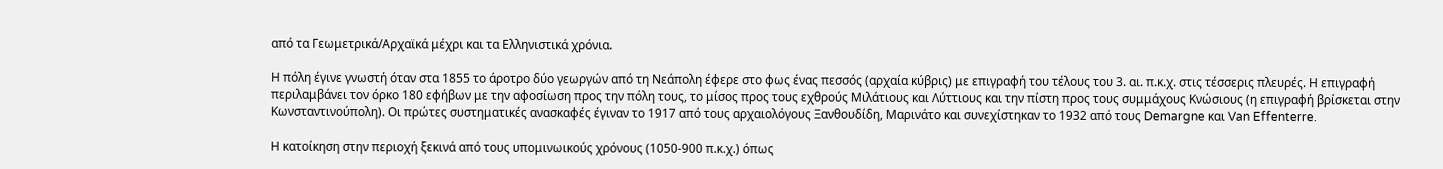από τα Γεωμετρικά/Αρχαϊκά μέχρι και τα Ελληνιστικά χρόνια.

Η πόλη έγινε γνωστή όταν στα 1855 το άροτρο δύο γεωργών από τη Νεάπολη έφερε στο φως ένας πεσσός (αρχαία κύβρις) με επιγραφή του τέλους του 3. αι. π.κ.χ. στις τέσσερις πλευρές. Η επιγραφή περιλαμβάνει τον όρκο 180 εφήβων με την αφοσίωση προς την πόλη τους, το μίσος προς τους εχθρούς Μιλάτιους και Λύττιους και την πίστη προς τους συμμάχους Κνώσιους (η επιγραφή βρίσκεται στην Κωνσταντινούπολη). Οι πρώτες συστηματικές ανασκαφές έγιναν το 1917 από τους αρχαιολόγους Ξανθουδίδη, Μαρινάτο και συνεχίστηκαν το 1932 από τους Demargne και Van Effenterre.

Η κατοίκηση στην περιοχή ξεκινά από τους υπομινωικούς χρόνους (1050-900 π.κ.χ.) όπως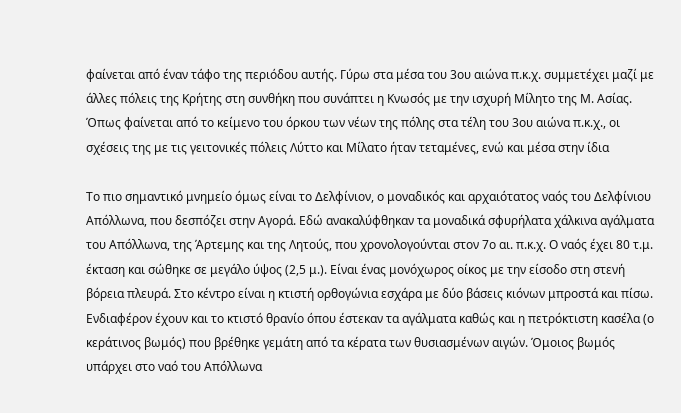φαίνεται από έναν τάφο της περιόδου αυτής. Γύρω στα μέσα του 3ου αιώνα π.κ.χ. συμμετέχει μαζί με άλλες πόλεις της Κρήτης στη συνθήκη που συνάπτει η Κνωσός με την ισχυρή Μίλητο της Μ. Ασίας. Όπως φαίνεται από το κείμενο του όρκου των νέων της πόλης στα τέλη του 3ου αιώνα π.κ.χ., οι σχέσεις της με τις γειτονικές πόλεις Λύττο και Μίλατο ήταν τεταμένες, ενώ και μέσα στην ίδια

Το πιο σημαντικό μνημείο όμως είναι το Δελφίνιον, ο μοναδικός και αρχαιότατος ναός του Δελφίνιου Απόλλωνα, που δεσπόζει στην Αγορά. Εδώ ανακαλύφθηκαν τα μοναδικά σφυρήλατα χάλκινα αγάλματα του Απόλλωνα, της Άρτεμης και της Λητούς, που χρονολογούνται στον 7ο αι. π.κ.χ. Ο ναός έχει 80 τ.μ. έκταση και σώθηκε σε μεγάλο ύψος (2,5 μ.). Είναι ένας μονόχωρος οίκος με την είσοδο στη στενή βόρεια πλευρά. Στο κέντρο είναι η κτιστή ορθογώνια εσχάρα με δύο βάσεις κιόνων μπροστά και πίσω. Ενδιαφέρον έχουν και το κτιστό θρανίο όπου έστεκαν τα αγάλματα καθώς και η πετρόκτιστη κασέλα (ο κεράτινος βωμός) που βρέθηκε γεμάτη από τα κέρατα των θυσιασμένων αιγών. Όμοιος βωμός υπάρχει στο ναό του Απόλλωνα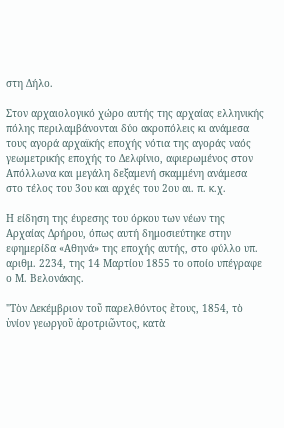στη Δήλο.

Στον αρχαιολογικό χώρο αυτής της αρχαίας ελληνικής πόλης περιλαμβάνονται δύο ακροπόλεις κι ανάμεσα τους αγορά αρχαϊκής εποχής νότια της αγοράς ναός γεωμετρικής εποχής το Δελφίνιο, αφιερωμένος στον Απόλλωνα και μεγάλη δεξαμενή σκαμμένη ανάμεσα στο τέλος του 3ου και αρχές του 2ου αι. π. κ.χ.

Η είδηση της έυρεσης του όρκου των νέων της Αρχαίας Δρήρου, όπως αυτή δημοσιεύτηκε στην εφημερίδα «Αθηνά» της εποχής αυτής, στο φύλλο υπ. αριθμ. 2234, της 14 Μαρτίου 1855 το οποίο υπέγραφε ο Μ. Βελονάκης.

"Τὸν Δεκέμβριον τοῦ παρελθόντος ἔτους, 1854, τὸ ὑνίον γεωργοῦ ἀροτριῶντος, κατὰ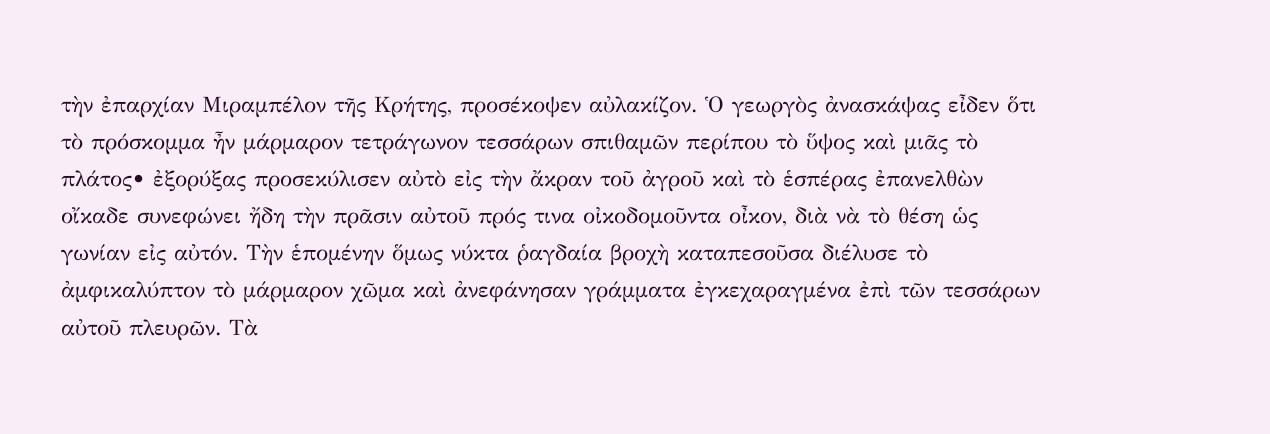τὴν ἐπαρχίαν Μιραμπέλον τῆς Κρήτης, προσέκοψεν αὐλακίζον. Ὁ γεωργὸς ἀνασκάψας εἶδεν ὅτι τὸ πρόσκομμα ἦν μάρμαρον τετράγωνον τεσσάρων σπιθαμῶν περίπου τὸ ὕψος καὶ μιᾶς τὸ πλάτος• ἐξορύξας προσεκύλισεν αὐτὸ εἰς τὴν ἄκραν τοῦ ἀγροῦ καὶ τὸ ἑσπέρας ἐπανελθὼν οἴκαδε συνεφώνει ἤδη τὴν πρᾶσιν αὐτοῦ πρός τινα οἰκοδομοῦντα οἶκον, διὰ νὰ τὸ θέση ὡς γωνίαν εἰς αὐτόν. Τὴν ἑπομένην ὅμως νύκτα ῥαγδαία βροχὴ καταπεσοῦσα διέλυσε τὸ ἀμφικαλύπτον τὸ μάρμαρον χῶμα καὶ ἀνεφάνησαν γράμματα ἐγκεχαραγμένα ἐπὶ τῶν τεσσάρων αὐτοῦ πλευρῶν. Τὰ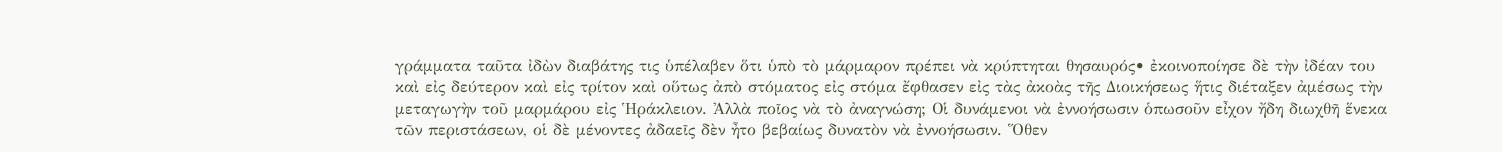γράμματα ταῦτα ἰδὼν διαβάτης τις ὑπέλαβεν ὅτι ὑπὸ τὸ μάρμαρον πρέπει νὰ κρύπτηται θησαυρός• ἐκοινοποίησε δὲ τὴν ἰδέαν του καὶ εἰς δεύτερον καὶ εἰς τρίτον καὶ οὕτως ἀπὸ στόματος εἰς στόμα ἔφθασεν εἰς τὰς ἀκοὰς τῆς Διοικήσεως ἥτις διέταξεν ἀμέσως τὴν μεταγωγὴν τοῦ μαρμάρου εἰς Ἡράκλειον. Ἀλλὰ ποῖος νὰ τὸ ἀναγνώση; Οἱ δυνάμενοι νὰ ἐννοήσωσιν ὁπωσοῦν εἶχον ἤδη διωχθῆ ἕνεκα τῶν περιστάσεων, οἱ δὲ μένοντες ἀδαεῖς δὲν ἦτο βεβαίως δυνατὸν νὰ ἐννοήσωσιν. Ὅθεν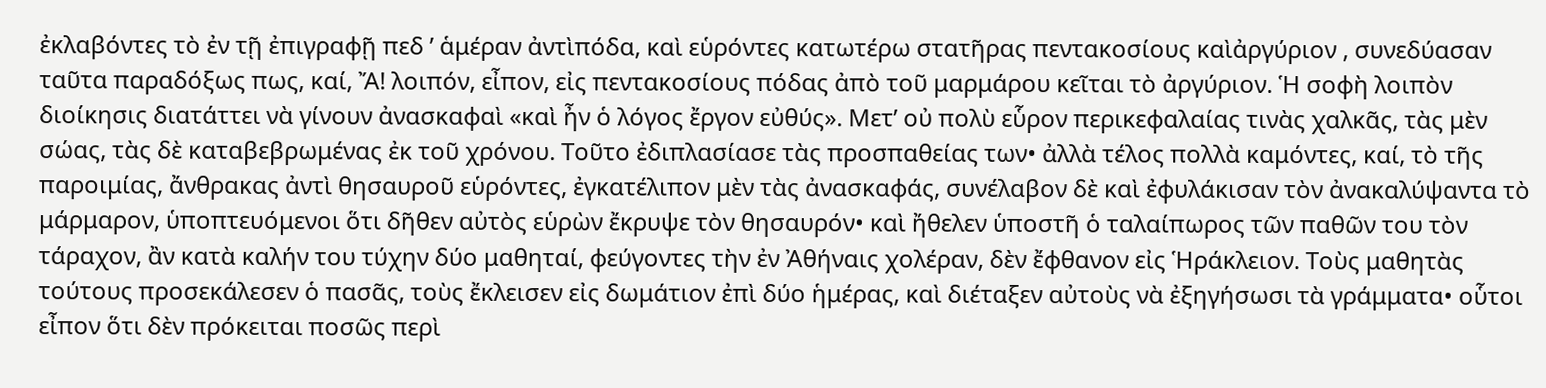ἐκλαβόντες τὸ ἐν τῇ ἐπιγραφῇ πεδ ’ ἁμέραν ἀντὶπόδα, καὶ εὑρόντες κατωτέρω στατῆρας πεντακοσίους καὶἀργύριον , συνεδύασαν ταῦτα παραδόξως πως, καί, Ἄ! λοιπόν, εἶπον, εἰς πεντακοσίους πόδας ἀπὸ τοῦ μαρμάρου κεῖται τὸ ἀργύριον. Ἡ σοφὴ λοιπὸν διοίκησις διατάττει νὰ γίνουν ἀνασκαφαὶ «καὶ ἦν ὁ λόγος ἔργον εὐθύς». Μετ’ οὐ πολὺ εὗρον περικεφαλαίας τινὰς χαλκᾶς, τὰς μὲν σώας, τὰς δὲ καταβεβρωμένας ἐκ τοῦ χρόνου. Τοῦτο ἐδιπλασίασε τὰς προσπαθείας των• ἀλλὰ τέλος πολλὰ καμόντες, καί, τὸ τῆς παροιμίας, ἄνθρακας ἀντὶ θησαυροῦ εὑρόντες, ἐγκατέλιπον μὲν τὰς ἀνασκαφάς, συνέλαβον δὲ καὶ ἐφυλάκισαν τὸν ἀνακαλύψαντα τὸ μάρμαρον, ὑποπτευόμενοι ὅτι δῆθεν αὐτὸς εὑρὼν ἔκρυψε τὸν θησαυρόν• καὶ ἤθελεν ὑποστῆ ὁ ταλαίπωρος τῶν παθῶν του τὸν τάραχον, ἂν κατὰ καλήν του τύχην δύο μαθηταί, φεύγοντες τὴν ἐν Ἀθήναις χολέραν, δὲν ἔφθανον εἰς Ἡράκλειον. Τοὺς μαθητὰς τούτους προσεκάλεσεν ὁ πασᾶς, τοὺς ἔκλεισεν εἰς δωμάτιον ἐπὶ δύο ἡμέρας, καὶ διέταξεν αὐτοὺς νὰ ἐξηγήσωσι τὰ γράμματα• οὗτοι εἶπον ὅτι δὲν πρόκειται ποσῶς περὶ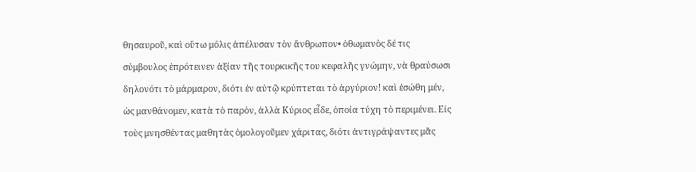θησαυροῦ, καὶ οὕτω μόλις ἀπέλυσαν τὸν ἄνθρωπον• ὀθωμανὸς δέ τις σύμβουλος ἐπρότεινεν ἀξίαν τῆς τουρκικῆς του κεφαλῆς γνώμην, νὰ θραύσωσι δηλονότι τὸ μάρμαρον, διότι ἐν αὐτῷ κρύπτεται τὸ ἀργύριον! καὶ ἐσώθη μέν, ὡς μανθάνομεν, κατὰ τὸ παρὸν, ἀλλὰ Κύριος εἶδε, ὁποία τύχη τὸ περιμένει. Εἰς τοὺς μνησθέντας μαθητὰς ὁμολογοῦμεν χάριτας, διότι ἀντιγράψαντες μᾶς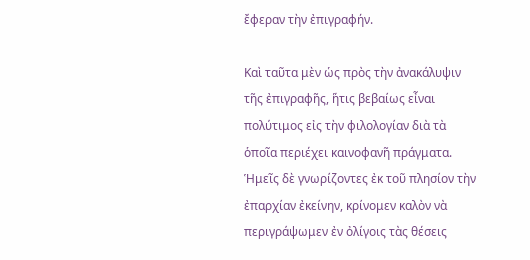ἔφεραν τὴν ἐπιγραφήν.

Καὶ ταῦτα μὲν ὡς πρὸς τὴν ἀνακάλυψιν τῆς ἐπιγραφῆς, ἥτις βεβαίως εἶναι πολύτιμος εἰς τὴν φιλολογίαν διὰ τὰ ὁποῖα περιέχει καινοφανῆ πράγματα. Ἡμεῖς δὲ γνωρίζοντες ἐκ τοῦ πλησίον τὴν ἐπαρχίαν ἐκείνην, κρίνομεν καλὸν νὰ περιγράψωμεν ἐν ὀλίγοις τὰς θέσεις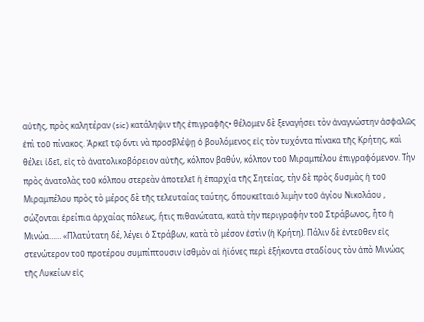αὐτῆς, πρὸς καλητέραν (sic) κατάληψιν τῆς ἐπιγραφῆς• θέλομεν δὲ ξεναγήσει τὸν ἀναγνώστην ἀσφαλῶς ἐπὶ τοῦ πίνακος. Ἀρκεῖ τῷ ὄντι νὰ προσβλέψῃ ὁ βουλόμενος εἰς τὸν τυχόντα πίνακα τῆς Κρήτης, καὶ θέλει ἰδεῖ, εἰς τὸ ἀνατολικοβόρειον αὐτῆς, κόλπον βαθύν, κόλπον τοῦ Μιραμπέλου ἐπιγραφόμενον. Τὴν πρὸς ἀνατολὰς τοῦ κόλπου στερεὰν ἀποτελεῖ ἡ ἐπαρχία τῆς Σητείας, τὴν δὲ πρὸς δυσμὰς ἡ τοῦ Μιραμπέλου πρὸς τὸ μέρος δὲ τῆς τελευταίας ταύτης, ὅπουκεῖταιὁ λιμὴν τοῦ ἁγίου Νικολάου , σώζονται ἐρείπια ἀρχαίας πόλεως, ἥτις πιθανώτατα, κατὰ τὴν περιγραφὴν τοῦ Στράβωνος, ἦτο ἡ Μινώα…… «Πλατύτατη δέ, λέγει ὁ Στράβων, κατὰ τὸ μέσον ἐστὶν (ἡ Κρήτη). Πάλιν δὲ ἐντεῦθεν εἰς στενώτερον τοῦ προτέρου συμπίπτουσιν ἰσθμὸν αἱ ἠϊόνες περὶ ἑξήκοντα σταδίους τὸν ἀπὸ Μινώας τῆς Λυκείων εἰς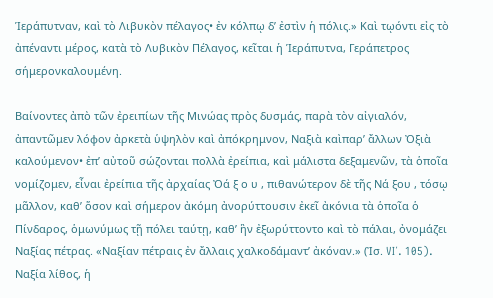Ἱεράπυτναν, καὶ τὸ Λιβυκὸν πέλαγος• ἐν κόλπῳ δ’ ἐστὶν ἡ πόλις.» Καὶ τῳόντι εἰς τὸ ἀπέναντι μέρος, κατὰ τὸ Λυβικὸν Πέλαγος, κεῖται ἡ Ἱεράπυτνα, Γεράπετρος σήμερονκαλουμένη.

Βαίνοντες ἀπὸ τῶν ἐρειπίων τῆς Μινώας πρὸς δυσμάς, παρὰ τὸν αἰγιαλόν, ἀπαντῶμεν λόφον ἀρκετὰ ὑψηλὸν καὶ ἀπόκρημνον, Ναξιὰ καὶπαρ’ ἄλλων Ὀξιὰ καλούμενον• ἐπ’ αὐτοῦ σώζονται πολλὰ ἐρείπια, καὶ μάλιστα δεξαμενῶν, τὰ ὁποῖα νομίζομεν, εἶναι ἐρείπια τῆς ἀρχαίας Ὀά ξ ο υ , πιθανώτερον δὲ τῆς Νά ξου , τόσῳ μᾶλλον, καθ’ ὅσον καὶ σήμερον ἀκόμη ἀνορύττουσιν ἐκεῖ ἀκόνια τὰ ὁποῖα ὁ Πίνδαρος, ὁμωνύμως τῇ πόλει ταύτῃ, καθ’ ἣν ἐξωρύττοντο καὶ τὸ πάλαι, ὀνομάζει Ναξίας πέτρας. «Ναξίαν πέτραις ἐν ἄλλαις χαλκοδάμαντ’ ἀκόναν.» (Ἰσ. VI΄. 105). Ναξία λίθος, ἡ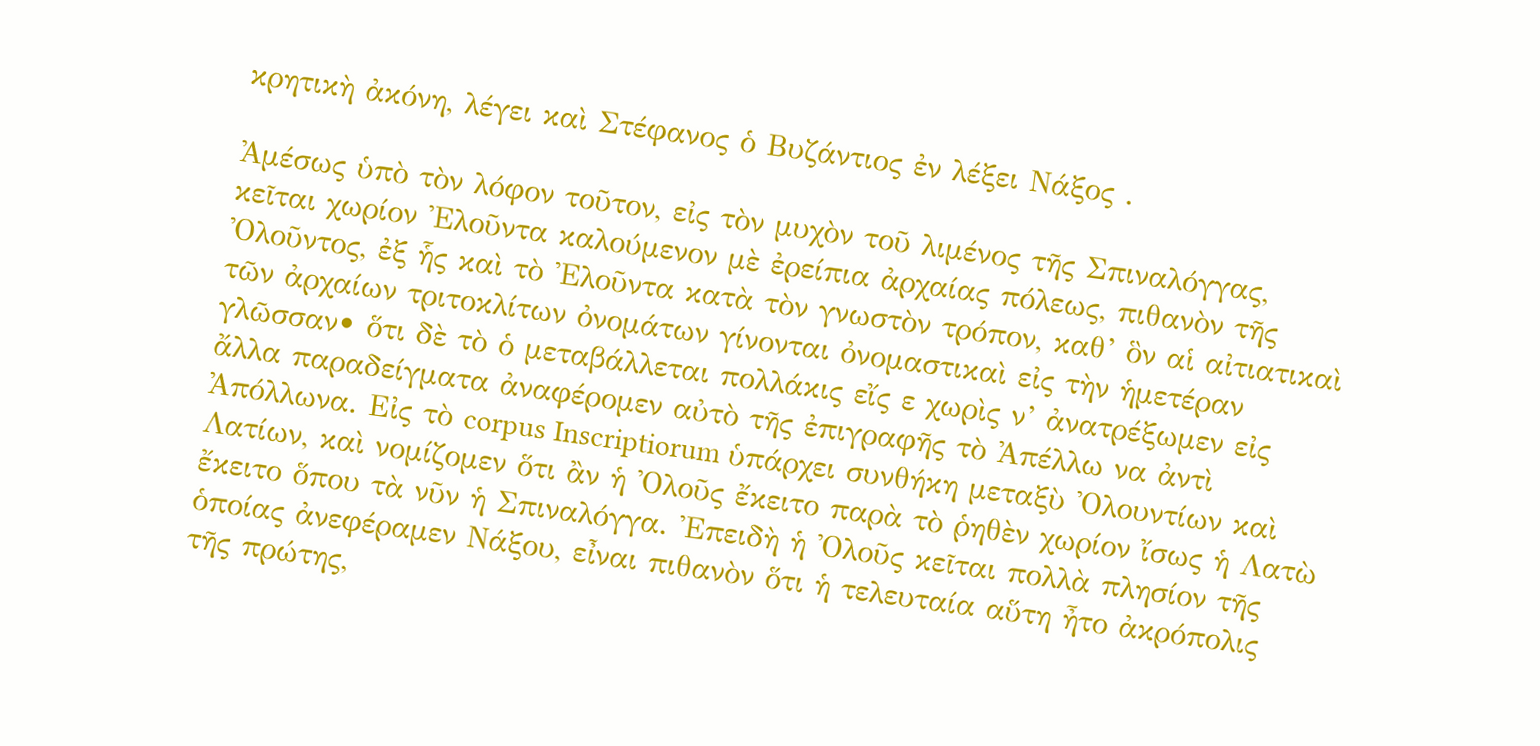κρητικὴ ἀκόνη, λέγει καὶ Στέφανος ὁ Βυζάντιος ἐν λέξει Νάξος .

Ἀμέσως ὑπὸ τὸν λόφον τοῦτον, εἰς τὸν μυχὸν τοῦ λιμένος τῆς Σπιναλόγγας, κεῖται χωρίον Ἐλοῦντα καλούμενον μὲ ἐρείπια ἀρχαίας πόλεως, πιθανὸν τῆς Ὀλοῦντος, ἐξ ἧς καὶ τὸ Ἐλοῦντα κατὰ τὸν γνωστὸν τρόπον, καθ’ ὃν αἱ αἰτιατικαὶ τῶν ἀρχαίων τριτοκλίτων ὀνομάτων γίνονται ὀνομαστικαὶ εἰς τὴν ἡμετέραν γλῶσσαν• ὅτι δὲ τὸ ὁ μεταβάλλεται πολλάκις εἴς ε χωρὶς ν’ ἀνατρέξωμεν εἰς ἄλλα παραδείγματα ἀναφέρομεν αὐτὸ τῆς ἐπιγραφῆς τὸ Ἀπέλλω να ἀντὶ Ἀπόλλωνα. Εἰς τὸ corpus Inscriptiorum ὑπάρχει συνθήκη μεταξὺ Ὀλουντίων καὶ Λατίων, καὶ νομίζομεν ὅτι ἂν ἡ Ὀλοῦς ἔκειτο παρὰ τὸ ῥηθὲν χωρίον ἴσως ἡ Λατὼ ἔκειτο ὅπου τὰ νῦν ἡ Σπιναλόγγα. Ἐπειδὴ ἡ Ὀλοῦς κεῖται πολλὰ πλησίον τῆς ὁποίας ἀνεφέραμεν Νάξου, εἶναι πιθανὸν ὅτι ἡ τελευταία αὕτη ἦτο ἀκρόπολις τῆς πρώτης,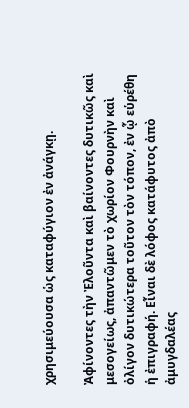χρησιμεύουσα ὡς καταφύγιον ἐν ἀνάγκῃ.

Ἀφίνοντες τὴν Ἐλοῦντα καὶ βαίνοντες δυτικῶς καὶ μεσογείως, ἀπαντῶμεν τὸ χωρίον Φουρνὴν καὶ ὀλίγον δυτικώτερα τοῦτον τὸν τόπον, ἐν ᾧ εὑρέθη ἡ ἐπιγραφή. Εἶναι δὲ λόφος κατάφυτος ἀπὸ ἀμυγδαλέας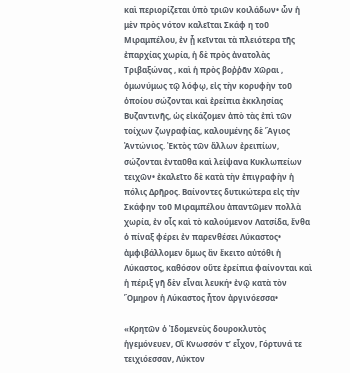καὶ περιορίζεται ὑπὸ τριῶν κοιλάδων• ὧν ἡ μὲν πρὸς νότον καλεῖται Σκάφ η τοῦ Μιραμπέλου, ἐν ᾗ κεῖνται τὰ πλειότερα τῆς ἐπαρχίας χωρία, ἡ δὲ πρὸς ἀνατολὰς Τριβαξώνας , καὶ ἡ πρὸς βοῤῥᾶν Χῶραι , ὁμωνύμως τῷ λόφῳ, εἰς τὴν κορυφὴν τοῦ ὁποίου σώζονται καὶ ἐρείπια ἐκκλησίας Βυζαντινῆς, ὡς εἰκάζομεν ἀπὸ τὰς ἐπὶ τῶν τοίχων ζωγραφίας, καλουμένης δὲ Ἅγιος Ἀντώνιος. Ἐκτὸς τῶν ἄλλων ἐρειπίων, σώζονται ἐνταῦθα καὶ λείψανα Κυκλωπείων τειχῶν• ἐκαλεῖτο δὲ κατὰ τὴν ἐπιγραφὴν ἡ πόλις Δρῆρος. Βαίνοντες δυτικώτερα εἰς τὴν Σκάφην τοῦ Μιραμπέλου ἀπαντῶμεν πολλὰ χωρία, ἐν οἷς καὶ τὸ καλούμενον Λατσίδα, ἔνθα ὁ πίναξ φέρει ἐν παρενθέσει Λύκαστος• ἀμφιβάλλομεν ὅμως ἂν ἔκειτο αὐτόθι ἡ Λύκαστος, καθόσον οὔτε ἐρείπια φαίνονται καὶ ἡ πέριξ γῆ δὲν εἶναι λευκή• ἐνῷ κατὰ τὸν Ὅμηρον ἡ Λύκαστος ἦτον ἀργινόεσσα•

«Κρητῶν ὁ Ἰδομενεὺς δουροκλυτὸς ἡγεμόνευεν, Οἳ Κνωσσόν τ’ εἶχον, Γόρτυνά τε τειχιόεσσαν, Λύκτον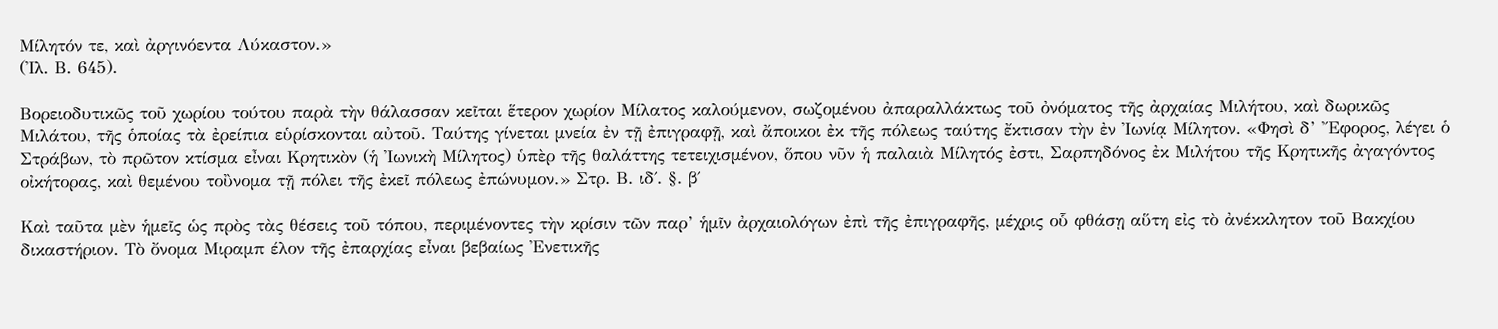Μίλητόν τε, καὶ ἀργινόεντα Λύκαστον.»
(Ἰλ. Β. 645).

Βορειοδυτικῶς τοῦ χωρίου τούτου παρὰ τὴν θάλασσαν κεῖται ἕτερον χωρίον Μίλατος καλούμενον, σωζομένου ἀπαραλλάκτως τοῦ ὀνόματος τῆς ἀρχαίας Μιλήτου, καὶ δωρικῶς Μιλάτου, τῆς ὁποίας τὰ ἐρείπια εὑρίσκονται αὐτοῦ. Ταύτης γίνεται μνεία ἐν τῇ ἐπιγραφῇ, καὶ ἄποικοι ἐκ τῆς πόλεως ταύτης ἔκτισαν τὴν ἐν Ἰωνίᾳ Μίλητον. «Φησὶ δ’ Ἔφορος, λέγει ὁ Στράβων, τὸ πρῶτον κτίσμα εἶναι Κρητικὸν (ἡ Ἰωνικὴ Μίλητος) ὑπὲρ τῆς θαλάττης τετειχισμένον, ὅπου νῦν ἡ παλαιὰ Μίλητός ἐστι, Σαρπηδόνος ἐκ Μιλήτου τῆς Κρητικῆς ἀγαγόντος οἰκήτορας, καὶ θεμένου τοὒνομα τῇ πόλει τῆς ἐκεῖ πόλεως ἐπώνυμον.» Στρ. Β. ιδ΄. §. β΄

Καὶ ταῦτα μὲν ἡμεῖς ὡς πρὸς τὰς θέσεις τοῦ τόπου, περιμένοντες τὴν κρίσιν τῶν παρ’ ἡμῖν ἀρχαιολόγων ἐπὶ τῆς ἐπιγραφῆς, μέχρις οὗ φθάσῃ αὕτη εἰς τὸ ἀνέκκλητον τοῦ Βακχίου δικαστήριον. Τὸ ὄνομα Μιραμπ έλον τῆς ἐπαρχίας εἶναι βεβαίως Ἐνετικῆς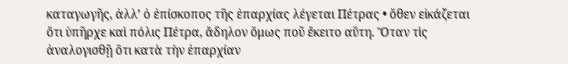καταγωγῆς, ἀλλ’ ὁ ἐπίσκοπος τῆς ἐπαρχίας λέγεται Πέτρας • ὅθεν εἰκάζεται ὅτι ὑπῆρχε καὶ πόλις Πέτρα, ἄδηλον ὅμως ποῦ ἔκειτο αὕτη. Ὅταν τὶς ἀναλογισθῇ ὅτι κατὰ τὴν ἐπαρχίαν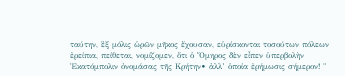ταύτην, ἓξ μόλις ὡρῶν μῆκος ἔχουσαν, εὑρίσκονται τοσούτων πόλεων ἐρείπια, πείθεται, νομίζομεν, ὅτι ὁ Ὅμηρος δὲν εἶπεν ὑπερβολὴν Ἑκατόμπολιν ὀνομάσας τῆς Κρήτην• ἀλλ’ ὁποία ἐρήμωσις σήμερον! "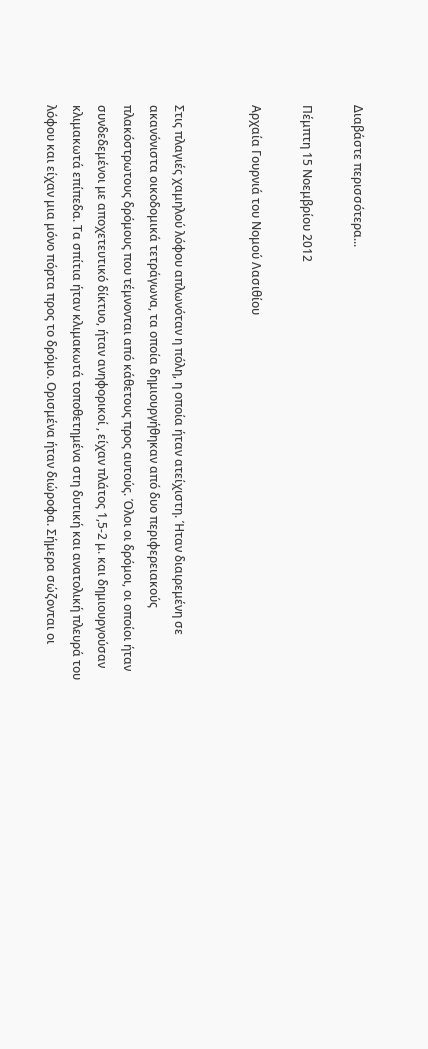Διαβάστε περισσότερα...

Πέμπτη 15 Νοεμβρίου 2012

Αρχαία Γουρνιά του Νομού Λασιθίου


Στις πλαγιές χαμηλού λόφου απλωνόταν η πόλη, η οποία ήταν ατείχιστη. Ήταν διαιρεμένη σε ακανόνιστα οικοδομικά τετράγωνα, τα οποία δημιουργήθηκαν από δυο περιφερειακούς πλακόστρωτους δρόμους που τέμνονται από κάθετους προς αυτούς. Όλοι οι δρόμοι, οι οποίοι ήταν συνδεδεμένοι με αποχετευτικό δίκτυο, ήταν ανηφορικοί , είχαν πλάτος 1,5-2 μ. και δημιουργούσαν κλιμακωτά επίπεδα. Τα σπίτια ήταν κλιμακωτά τοποθετημένα στη δυτική και ανατολική πλευρά του λόφου και είχαν μια μόνο πόρτα προς το δρόμο. Ορισμένα ήταν διώροφα. Σήμερα σώζονται οι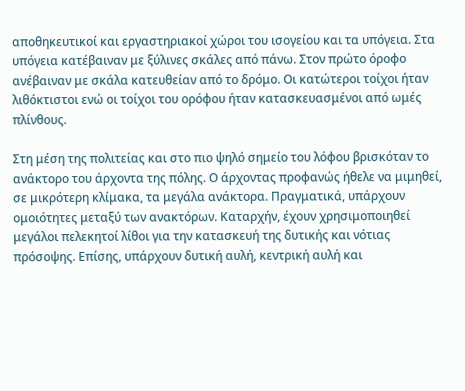αποθηκευτικοί και εργαστηριακοί χώροι του ισογείου και τα υπόγεια. Στα υπόγεια κατέβαιναν με ξύλινες σκάλες από πάνω. Στον πρώτο όροφο ανέβαιναν με σκάλα κατευθείαν από το δρόμο. Οι κατώτεροι τοίχοι ήταν λιθόκτιστοι ενώ οι τοίχοι του ορόφου ήταν κατασκευασμένοι από ωμές πλίνθους.

Στη μέση της πολιτείας και στο πιο ψηλό σημείο του λόφου βρισκόταν το ανάκτορο του άρχοντα της πόλης. Ο άρχοντας προφανώς ήθελε να μιμηθεί, σε μικρότερη κλίμακα, τα μεγάλα ανάκτορα. Πραγματικά, υπάρχουν ομοιότητες μεταξύ των ανακτόρων. Καταρχήν, έχουν χρησιμοποιηθεί μεγάλοι πελεκητοί λίθοι για την κατασκευή της δυτικής και νότιας πρόσοψης. Επίσης, υπάρχουν δυτική αυλή, κεντρική αυλή και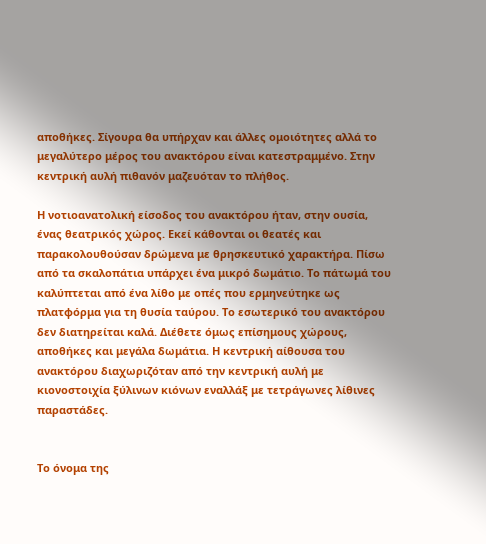αποθήκες. Σίγουρα θα υπήρχαν και άλλες ομοιότητες αλλά το μεγαλύτερο μέρος του ανακτόρου είναι κατεστραμμένο. Στην κεντρική αυλή πιθανόν μαζευόταν το πλήθος.

Η νοτιοανατολική είσοδος του ανακτόρου ήταν, στην ουσία, ένας θεατρικός χώρος. Εκεί κάθονται οι θεατές και παρακολουθούσαν δρώμενα με θρησκευτικό χαρακτήρα. Πίσω από τα σκαλοπάτια υπάρχει ένα μικρό δωμάτιο. Το πάτωμά του καλύπτεται από ένα λίθο με οπές που ερμηνεύτηκε ως πλατφόρμα για τη θυσία ταύρου. Το εσωτερικό του ανακτόρου δεν διατηρείται καλά. Διέθετε όμως επίσημους χώρους, αποθήκες και μεγάλα δωμάτια. Η κεντρική αίθουσα του ανακτόρου διαχωριζόταν από την κεντρική αυλή με κιονοστοιχία ξύλινων κιόνων εναλλάξ με τετράγωνες λίθινες παραστάδες.


Το όνομα της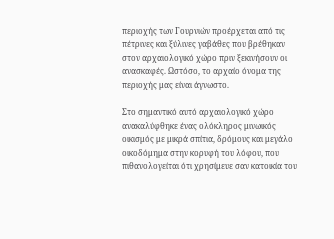περιοχής των Γουρνιών προέρχεται από τις πέτρινες και ξύλινες γαβάθες που βρέθηκαν στον αρχαιολογικό χώρο πριν ξεκινήσουν οι ανασκαφές. Ωστόσο, το αρχαίο όνομα της περιοχής μας είναι άγνωστο.

Στο σημαντικό αυτό αρχαιολογικό χώρο ανακαλύφθηκε ένας ολόκληρος μινωικός οικισμός με μικρά σπίτια, δρόμους και μεγάλο οικοδόμημα στην κορυφή του λόφου, που πιθανολογείται ότι χρησίμευε σαν κατοικία του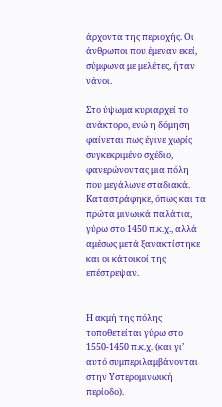άρχοντα της περιοχής. Οι άνθρωποι που έμεναν εκεί, σύμφωνα με μελέτες, ήταν νάνοι.

Στο ύψωμα κυριαρχεί το ανάκτορο, ενώ η δόμηση φαίνεται πως έγινε χωρίς συγκεκριμένο σχέδιο, φανερώνοντας μια πόλη που μεγάλωνε σταδιακά. Kαταστράφηκε, όπως και τα πρώτα μινωικά παλάτια, γύρω στο 1450 π.κ.χ., αλλά αμέσως μετά ξανακτίστηκε και οι κάτοικοί της επέστρεψαν.


Η ακμή της πόλης τοποθετείται γύρω στο 1550-1450 π.κ.χ. (και γι’ αυτό συμπεριλαμβάνονται στην Υστερομινωική περίοδο).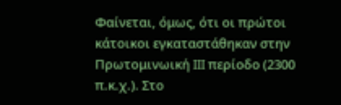Φαίνεται, όμως, ότι οι πρώτοι κάτοικοι εγκαταστάθηκαν στην Πρωτομινωική III περίοδο (2300 π.κ.χ.). Στο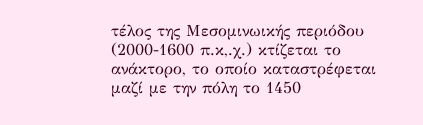τέλος της Μεσομινωικής περιόδου (2000-1600 π.κ,.χ.) κτίζεται το ανάκτορο, το οποίο καταστρέφεται μαζί με την πόλη το 1450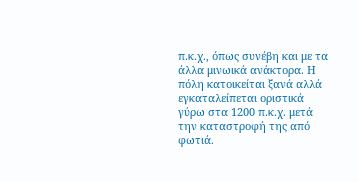π.κ.χ., όπως συνέβη και με τα άλλα μινωικά ανάκτορα. Η πόλη κατοικείται ξανά αλλά εγκαταλείπεται οριστικά γύρω στα 1200 π.κ.χ. μετά την καταστροφή της από φωτιά.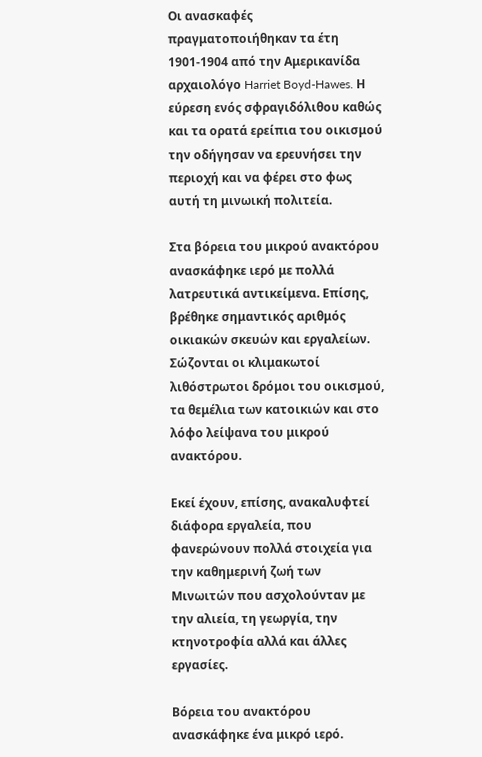Οι ανασκαφές πραγματοποιήθηκαν τα έτη 1901-1904 από την Αμερικανίδα αρχαιολόγο Harriet Boyd-Hawes. Η εύρεση ενός σφραγιδόλιθου καθώς και τα ορατά ερείπια του οικισμού την οδήγησαν να ερευνήσει την περιοχή και να φέρει στο φως αυτή τη μινωική πολιτεία.

Στα βόρεια του μικρού ανακτόρου ανασκάφηκε ιερό με πολλά λατρευτικά αντικείμενα. Επίσης, βρέθηκε σημαντικός αριθμός οικιακών σκευών και εργαλείων. Σώζονται οι κλιμακωτοί λιθόστρωτοι δρόμοι του οικισμού, τα θεμέλια των κατοικιών και στο λόφο λείψανα του μικρού ανακτόρου.

Εκεί έχουν, επίσης, ανακαλυφτεί διάφορα εργαλεία, που φανερώνουν πολλά στοιχεία για την καθημερινή ζωή των Μινωιτών που ασχολούνταν με την αλιεία, τη γεωργία, την κτηνοτροφία αλλά και άλλες εργασίες.

Βόρεια του ανακτόρου ανασκάφηκε ένα μικρό ιερό.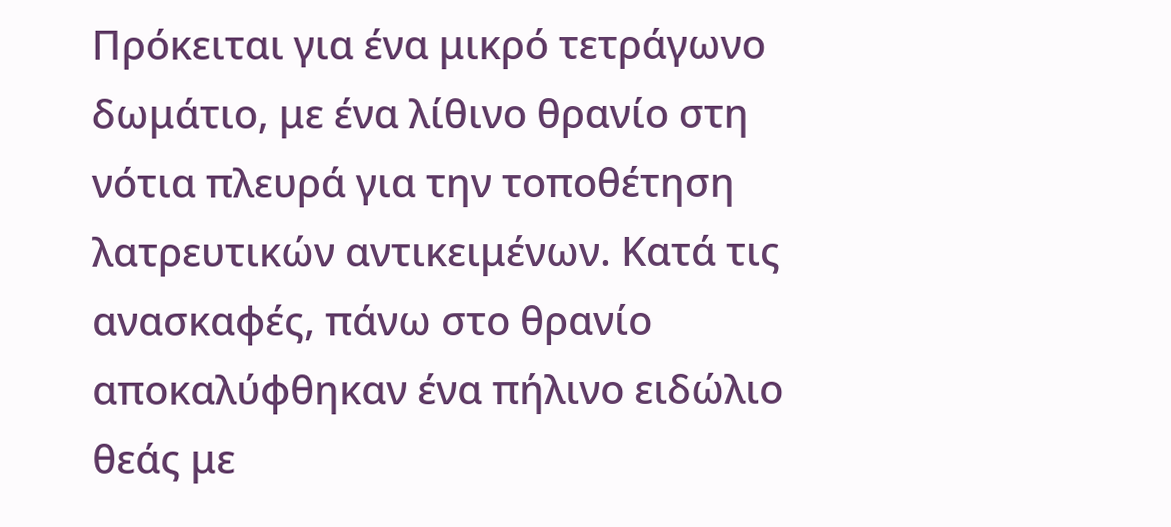Πρόκειται για ένα μικρό τετράγωνο δωμάτιο, με ένα λίθινο θρανίο στη νότια πλευρά για την τοποθέτηση λατρευτικών αντικειμένων. Κατά τις ανασκαφές, πάνω στο θρανίο αποκαλύφθηκαν ένα πήλινο ειδώλιο θεάς με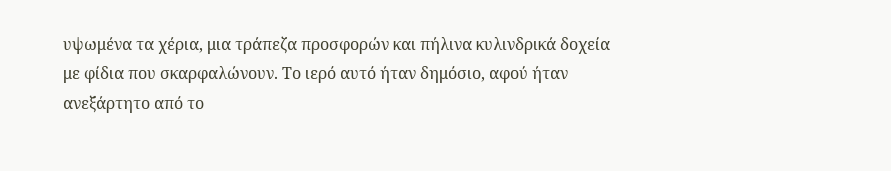υψωμένα τα χέρια, μια τράπεζα προσφορών και πήλινα κυλινδρικά δοχεία με φίδια που σκαρφαλώνουν. Το ιερό αυτό ήταν δημόσιο, αφού ήταν ανεξάρτητο από το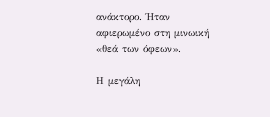ανάκτορο. Ήταν αφιερωμένο στη μινωική «θεά των όφεων».

Η μεγάλη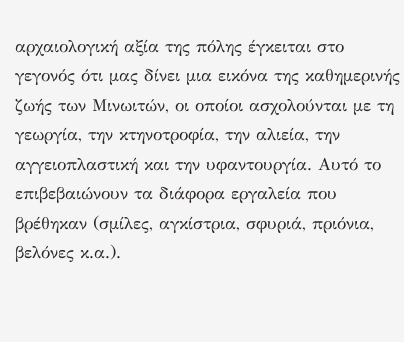αρχαιολογική αξία της πόλης έγκειται στο γεγονός ότι μας δίνει μια εικόνα της καθημερινής ζωής των Μινωιτών, οι οποίοι ασχολούνται με τη γεωργία, την κτηνοτροφία, την αλιεία, την αγγειοπλαστική και την υφαντουργία. Αυτό το επιβεβαιώνουν τα διάφορα εργαλεία που βρέθηκαν (σμίλες, αγκίστρια, σφυριά, πριόνια, βελόνες κ.α.).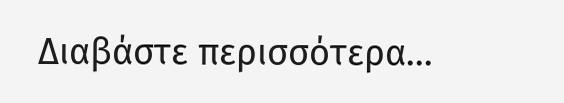Διαβάστε περισσότερα...